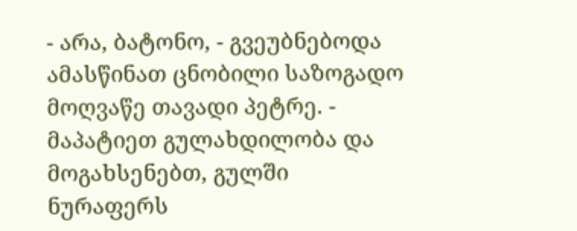- არა, ბატონო, - გვეუბნებოდა ამასწინათ ცნობილი საზოგადო მოღვაწე თავადი პეტრე. - მაპატიეთ გულახდილობა და მოგახსენებთ, გულში ნურაფერს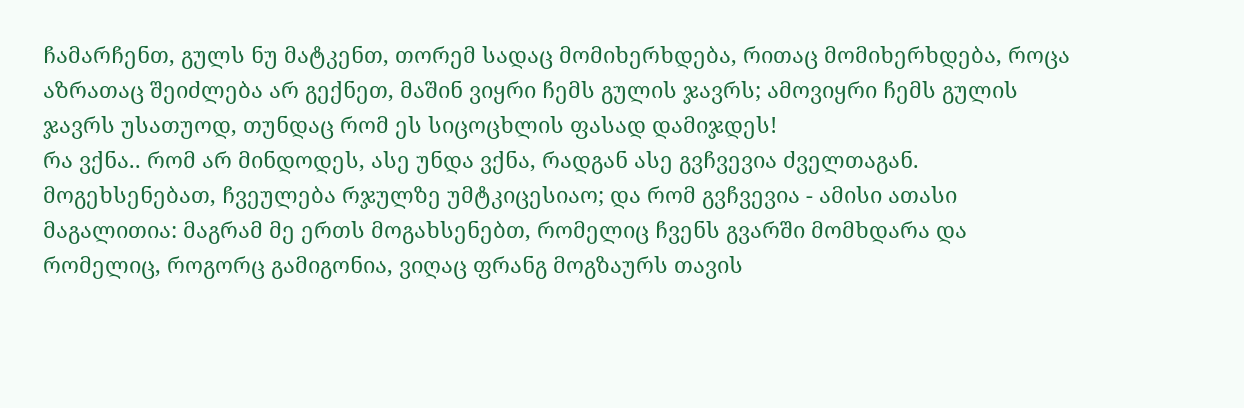ჩამარჩენთ, გულს ნუ მატკენთ, თორემ სადაც მომიხერხდება, რითაც მომიხერხდება, როცა აზრათაც შეიძლება არ გექნეთ, მაშინ ვიყრი ჩემს გულის ჯავრს; ამოვიყრი ჩემს გულის ჯავრს უსათუოდ, თუნდაც რომ ეს სიცოცხლის ფასად დამიჯდეს!
რა ვქნა.. რომ არ მინდოდეს, ასე უნდა ვქნა, რადგან ასე გვჩვევია ძველთაგან. მოგეხსენებათ, ჩვეულება რჯულზე უმტკიცესიაო; და რომ გვჩვევია - ამისი ათასი მაგალითია: მაგრამ მე ერთს მოგახსენებთ, რომელიც ჩვენს გვარში მომხდარა და რომელიც, როგორც გამიგონია, ვიღაც ფრანგ მოგზაურს თავის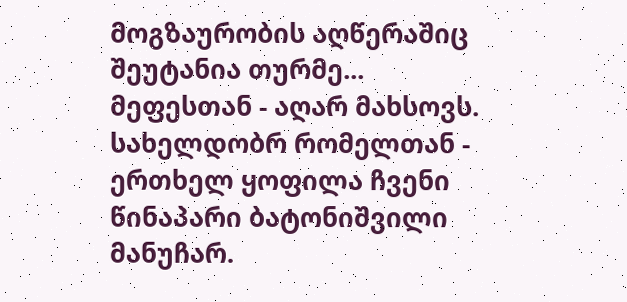მოგზაურობის აღწერაშიც შეუტანია თურმე...
მეფესთან - აღარ მახსოვს. სახელდობრ რომელთან - ერთხელ ყოფილა ჩვენი წინაპარი ბატონიშვილი მანუჩარ.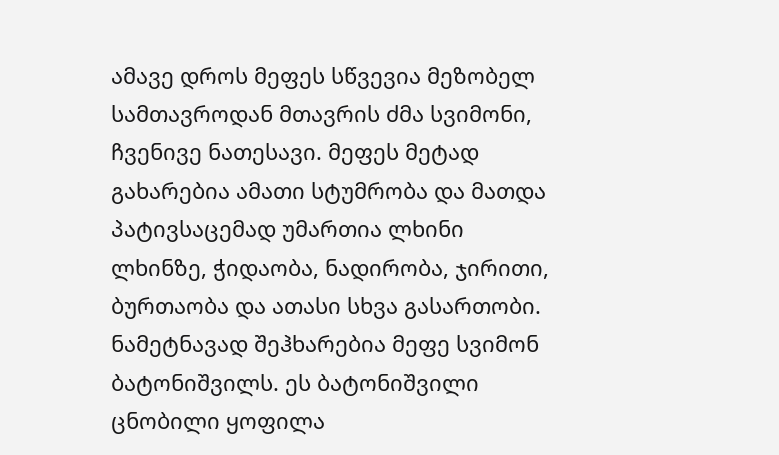ამავე დროს მეფეს სწვევია მეზობელ სამთავროდან მთავრის ძმა სვიმონი, ჩვენივე ნათესავი. მეფეს მეტად გახარებია ამათი სტუმრობა და მათდა პატივსაცემად უმართია ლხინი ლხინზე, ჭიდაობა, ნადირობა, ჯირითი, ბურთაობა და ათასი სხვა გასართობი.
ნამეტნავად შეჰხარებია მეფე სვიმონ ბატონიშვილს. ეს ბატონიშვილი ცნობილი ყოფილა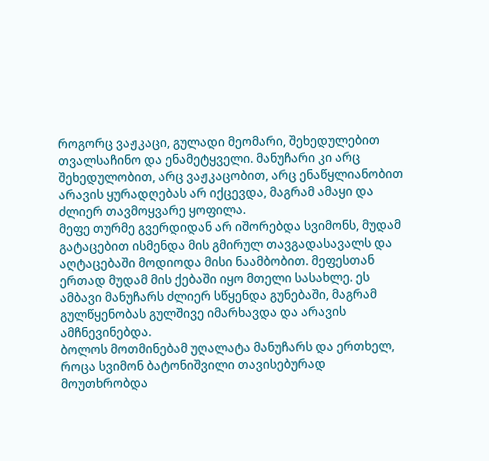როგორც ვაჟკაცი, გულადი მეომარი, შეხედულებით თვალსაჩინო და ენამეტყველი. მანუჩარი კი არც შეხედულობით, არც ვაჟკაცობით, არც ენაწყლიანობით არავის ყურადღებას არ იქცევდა, მაგრამ ამაყი და ძლიერ თავმოყვარე ყოფილა.
მეფე თურმე გვერდიდან არ იშორებდა სვიმონს, მუდამ გატაცებით ისმენდა მის გმირულ თავგადასავალს და აღტაცებაში მოდიოდა მისი ნაამბობით. მეფესთან ერთად მუდამ მის ქებაში იყო მთელი სასახლე. ეს ამბავი მანუჩარს ძლიერ სწყენდა გუნებაში, მაგრამ გულწყენობას გულშივე იმარხავდა და არავის ამჩნევინებდა.
ბოლოს მოთმინებამ უღალატა მანუჩარს და ერთხელ, როცა სვიმონ ბატონიშვილი თავისებურად მოუთხრობდა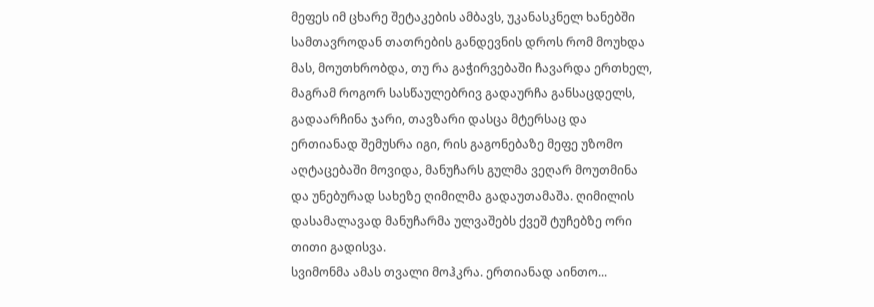მეფეს იმ ცხარე შეტაკების ამბავს, უკანასკნელ ხანებში სამთავროდან თათრების განდევნის დროს რომ მოუხდა მას, მოუთხრობდა, თუ რა გაჭირვებაში ჩავარდა ერთხელ, მაგრამ როგორ სასწაულებრივ გადაურჩა განსაცდელს, გადაარჩინა ჯარი, თავზარი დასცა მტერსაც და ერთიანად შემუსრა იგი, რის გაგონებაზე მეფე უზომო აღტაცებაში მოვიდა, მანუჩარს გულმა ვეღარ მოუთმინა და უნებურად სახეზე ღიმილმა გადაუთამაშა. ღიმილის დასამალავად მანუჩარმა ულვაშებს ქვეშ ტუჩებზე ორი თითი გადისვა.
სვიმონმა ამას თვალი მოჰკრა. ერთიანად აინთო...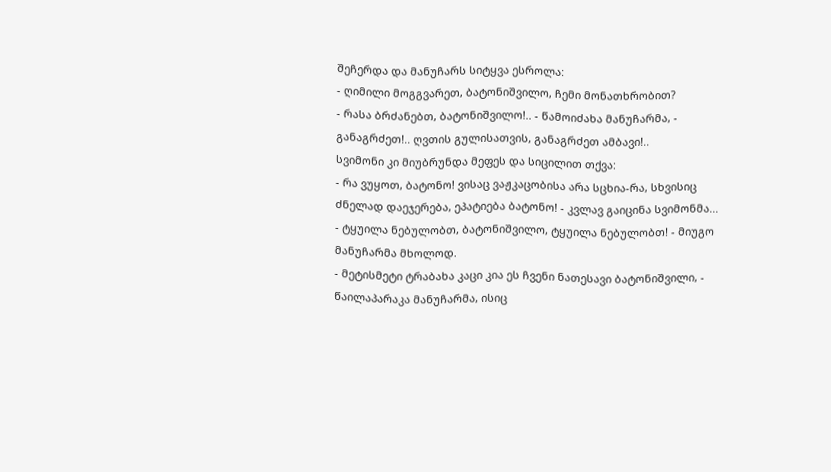შეჩერდა და მანუჩარს სიტყვა ესროლა:
- ღიმილი მოგგვარეთ, ბატონიშვილო, ჩემი მონათხრობით?
- რასა ბრძანებთ, ბატონიშვილო!.. - წამოიძახა მანუჩარმა, - განაგრძეთ!.. ღვთის გულისათვის, განაგრძეთ ამბავი!..
სვიმონი კი მიუბრუნდა მეფეს და სიცილით თქვა:
- რა ვუყოთ, ბატონო! ვისაც ვაჟკაცობისა არა სცხია-რა, სხვისიც ძნელად დაეჯერება, ეპატიება ბატონო! - კვლავ გაიცინა სვიმონმა...
- ტყუილა ნებულობთ, ბატონიშვილო, ტყუილა ნებულობთ! - მიუგო მანუჩარმა მხოლოდ.
- მეტისმეტი ტრაბახა კაცი კია ეს ჩვენი ნათესავი ბატონიშვილი, - წაილაპარაკა მანუჩარმა, ისიც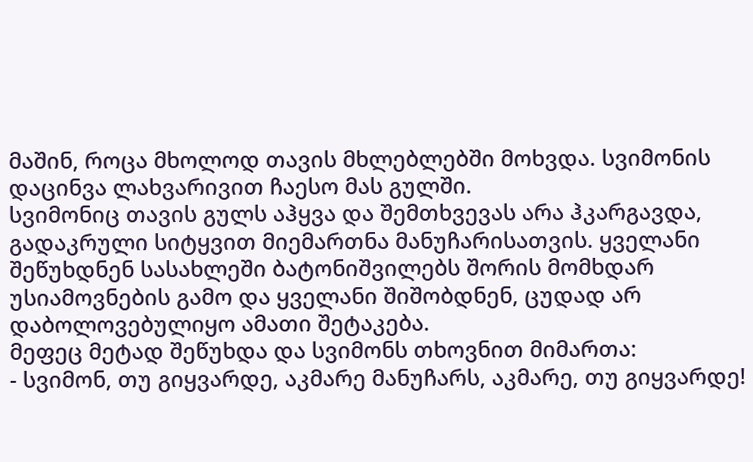მაშინ, როცა მხოლოდ თავის მხლებლებში მოხვდა. სვიმონის დაცინვა ლახვარივით ჩაესო მას გულში.
სვიმონიც თავის გულს აჰყვა და შემთხვევას არა ჰკარგავდა, გადაკრული სიტყვით მიემართნა მანუჩარისათვის. ყველანი შეწუხდნენ სასახლეში ბატონიშვილებს შორის მომხდარ უსიამოვნების გამო და ყველანი შიშობდნენ, ცუდად არ დაბოლოვებულიყო ამათი შეტაკება.
მეფეც მეტად შეწუხდა და სვიმონს თხოვნით მიმართა:
- სვიმონ, თუ გიყვარდე, აკმარე მანუჩარს, აკმარე, თუ გიყვარდე!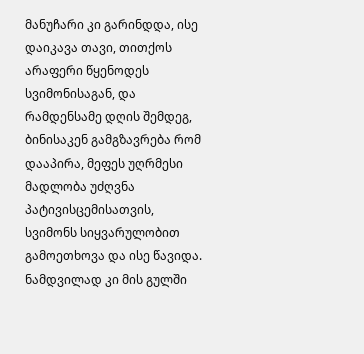მანუჩარი კი გარინდდა, ისე დაიკავა თავი, თითქოს არაფერი წყენოდეს სვიმონისაგან, და რამდენსამე დღის შემდეგ, ბინისაკენ გამგზავრება რომ დააპირა, მეფეს უღრმესი მადლობა უძღვნა პატივისცემისათვის, სვიმონს სიყვარულობით გამოეთხოვა და ისე წავიდა.
ნამდვილად კი მის გულში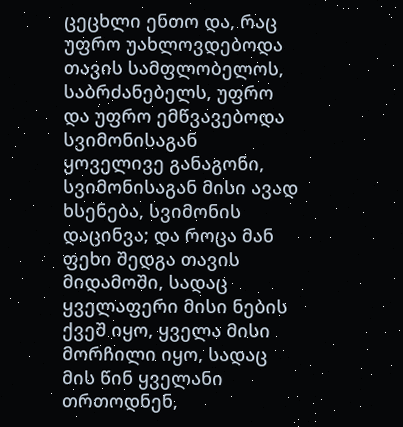ცეცხლი ენთო და, რაც უფრო უახლოვდებოდა თავის სამფლობელოს, საბრძანებელს, უფრო და უფრო ემწვავებოდა სვიმონისაგან ყოველივე განაგონი, სვიმონისაგან მისი ავად ხსენება, სვიმონის დაცინვა; და როცა მან ფეხი შედგა თავის მიდამოში, სადაც ყველაფერი მისი ნების ქვეშ იყო, ყველა მისი მორჩილი იყო, სადაც მის წინ ყველანი თრთოდნენ,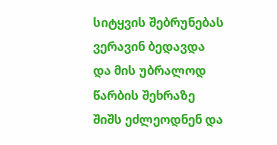სიტყვის შებრუნებას ვერავინ ბედავდა და მის უბრალოდ წარბის შეხრაზე შიშს ეძლეოდნენ და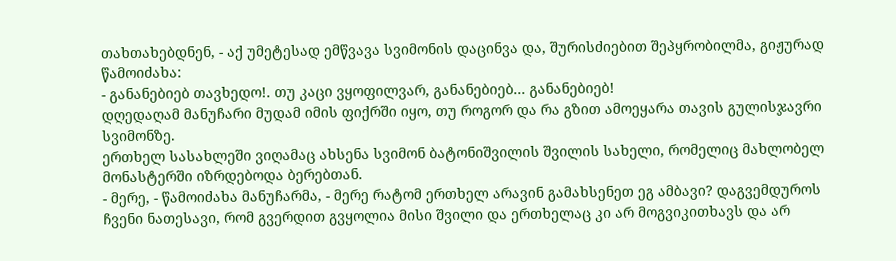თახთახებდნენ, - აქ უმეტესად ემწვავა სვიმონის დაცინვა და, შურისძიებით შეპყრობილმა, გიჟურად წამოიძახა:
- განანებიებ თავხედო!. თუ კაცი ვყოფილვარ, განანებიებ... განანებიებ!
დღედაღამ მანუჩარი მუდამ იმის ფიქრში იყო, თუ როგორ და რა გზით ამოეყარა თავის გულისჯავრი სვიმონზე.
ერთხელ სასახლეში ვიღამაც ახსენა სვიმონ ბატონიშვილის შვილის სახელი, რომელიც მახლობელ მონასტერში იზრდებოდა ბერებთან.
- მერე, - წამოიძახა მანუჩარმა, - მერე რატომ ერთხელ არავინ გამახსენეთ ეგ ამბავი? დაგვემდუროს ჩვენი ნათესავი, რომ გვერდით გვყოლია მისი შვილი და ერთხელაც კი არ მოგვიკითხავს და არ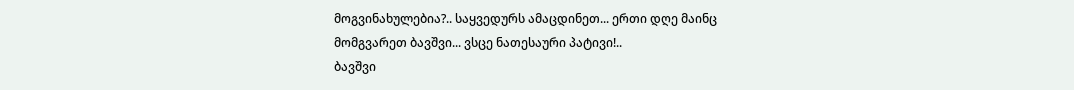მოგვინახულებია?.. საყვედურს ამაცდინეთ... ერთი დღე მაინც მომგვარეთ ბავშვი... ვსცე ნათესაური პატივი!..
ბავშვი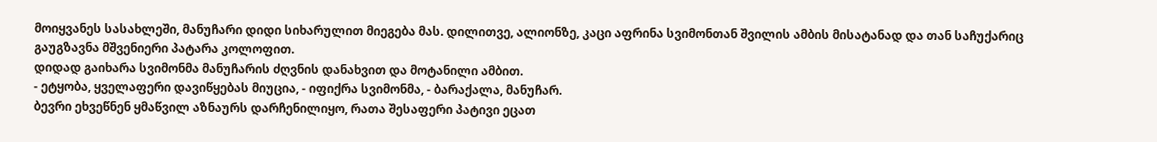მოიყვანეს სასახლეში, მანუჩარი დიდი სიხარულით მიეგება მას. დილითვე, ალიონზე, კაცი აფრინა სვიმონთან შვილის ამბის მისატანად და თან საჩუქარიც გაუგზავნა მშვენიერი პატარა კოლოფით.
დიდად გაიხარა სვიმონმა მანუჩარის ძღვნის დანახვით და მოტანილი ამბით.
- ეტყობა, ყველაფერი დავიწყებას მიუცია, - იფიქრა სვიმონმა, - ბარაქალა, მანუჩარ.
ბევრი ეხვეწნენ ყმაწვილ აზნაურს დარჩენილიყო, რათა შესაფერი პატივი ეცათ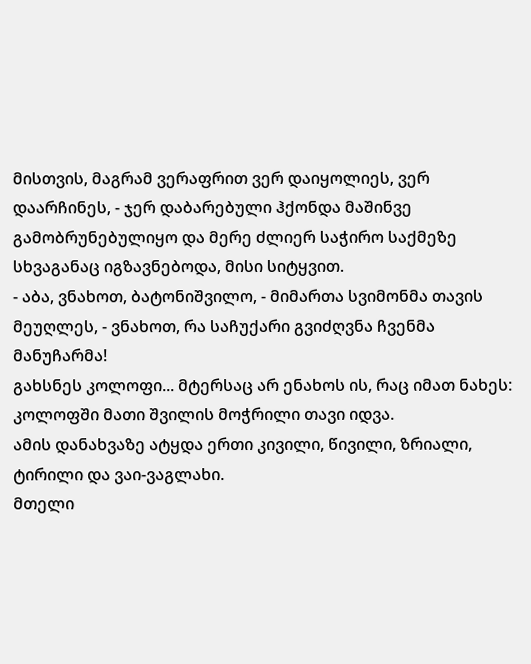მისთვის, მაგრამ ვერაფრით ვერ დაიყოლიეს, ვერ დაარჩინეს, - ჯერ დაბარებული ჰქონდა მაშინვე გამობრუნებულიყო და მერე ძლიერ საჭირო საქმეზე სხვაგანაც იგზავნებოდა, მისი სიტყვით.
- აბა, ვნახოთ, ბატონიშვილო, - მიმართა სვიმონმა თავის მეუღლეს, - ვნახოთ, რა საჩუქარი გვიძღვნა ჩვენმა მანუჩარმა!
გახსნეს კოლოფი... მტერსაც არ ენახოს ის, რაც იმათ ნახეს: კოლოფში მათი შვილის მოჭრილი თავი იდვა.
ამის დანახვაზე ატყდა ერთი კივილი, წივილი, ზრიალი, ტირილი და ვაი-ვაგლახი.
მთელი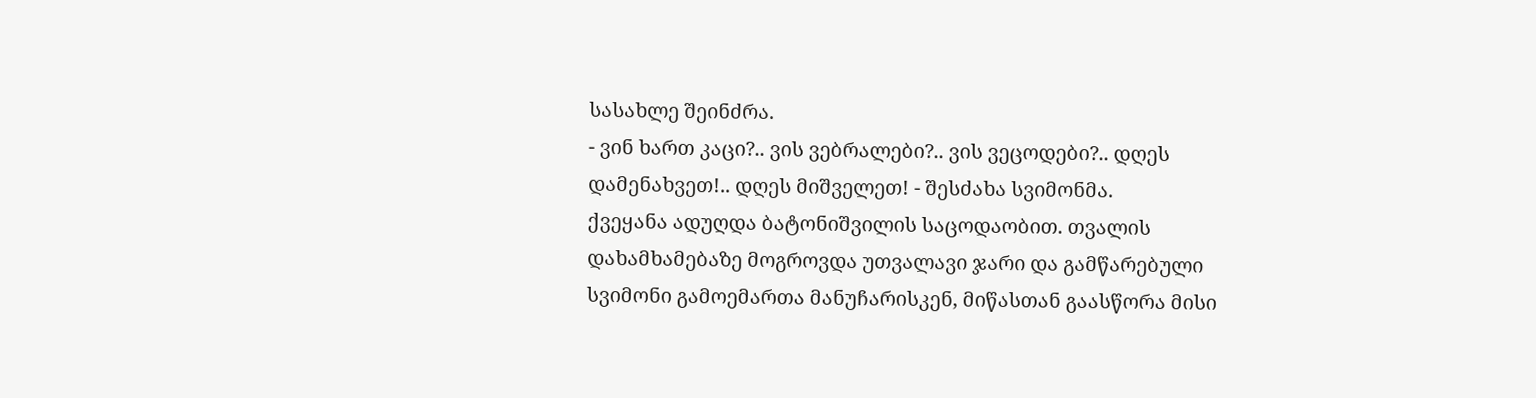სასახლე შეინძრა.
- ვინ ხართ კაცი?.. ვის ვებრალები?.. ვის ვეცოდები?.. დღეს დამენახვეთ!.. დღეს მიშველეთ! - შესძახა სვიმონმა.
ქვეყანა ადუღდა ბატონიშვილის საცოდაობით. თვალის დახამხამებაზე მოგროვდა უთვალავი ჯარი და გამწარებული სვიმონი გამოემართა მანუჩარისკენ, მიწასთან გაასწორა მისი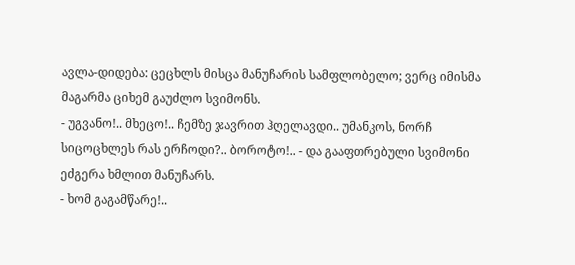ავლა-დიდება: ცეცხლს მისცა მანუჩარის სამფლობელო; ვერც იმისმა მაგარმა ციხემ გაუძლო სვიმონს.
- უგვანო!.. მხეცო!.. ჩემზე ჯავრით ჰღელავდი.. უმანკოს, ნორჩ სიცოცხლეს რას ერჩოდი?.. ბოროტო!.. - და გააფთრებული სვიმონი ეძგერა ხმლით მანუჩარს.
- ხომ გაგამწარე!..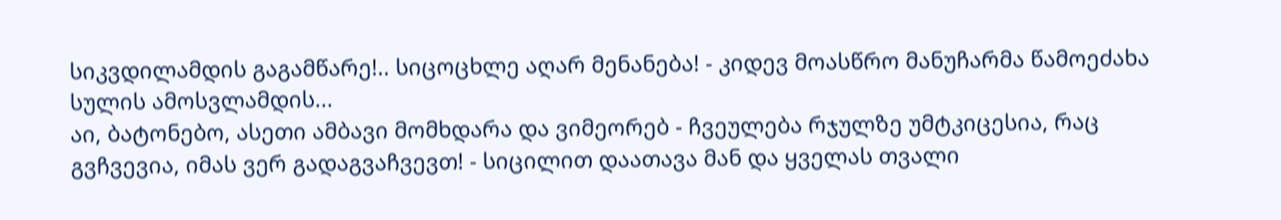სიკვდილამდის გაგამწარე!.. სიცოცხლე აღარ მენანება! - კიდევ მოასწრო მანუჩარმა წამოეძახა სულის ამოსვლამდის...
აი, ბატონებო, ასეთი ამბავი მომხდარა და ვიმეორებ - ჩვეულება რჯულზე უმტკიცესია, რაც გვჩვევია, იმას ვერ გადაგვაჩვევთ! - სიცილით დაათავა მან და ყველას თვალი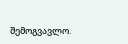შემოგვავლო.